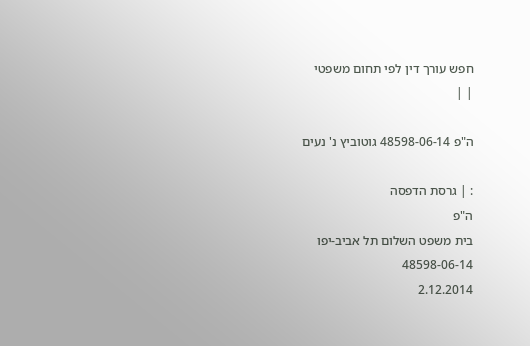חפש עורך דין לפי תחום משפטי
| |

ה"פ 48598-06-14 גוטוביץ נ' נעים

: | גרסת הדפסה
ה"פ
בית משפט השלום תל אביב-יפו
48598-06-14
2.12.2014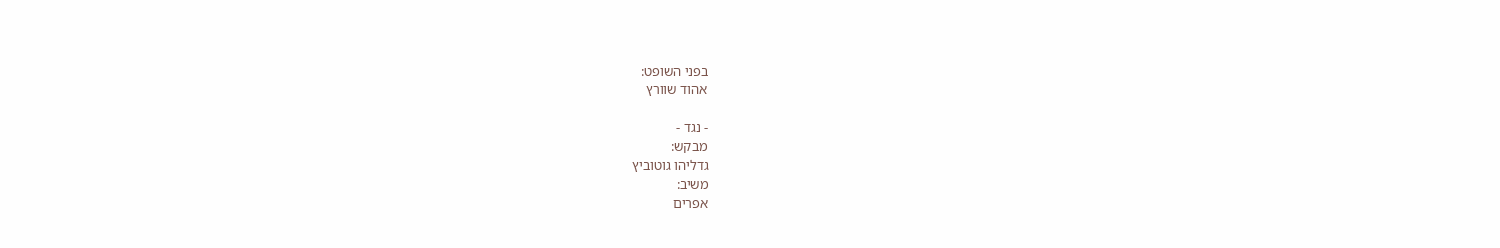בפני השופט:
אהוד שוורץ

- נגד -
מבקש:
גדליהו גוטוביץ
משיב:
אפרים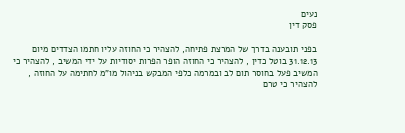נעים
פסק דין

בפני תובענה בדרך של המרצת פתיחה, להצהיר כי החוזה עליו חתמו הצדדים מיום 31.12.13 בוטל כדין , להצהיר כי החוזה הופר הפרות יסודיות על ידי המשיב , להצהיר כי המשיב פעל בחוסר תום לב ובמרמה כלפי המבקש בניהול מו"מ לחתימה על החוזה , להצהיר כי טרם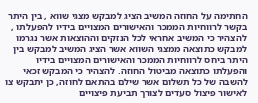החתימה על החוזה המשיב הציג למבקש מצגי שווא , בין היתר בקשר לרווחיות הממכר והאישורים המצויים בידיו להפעלתו , להצהיר כי המשיב אחראי לכל הנזקים וההוצאות אשר נגרמו למבקש כתוצאה ממצגי השווא אשר הציג המשיב למבקש בין היתר ביחס לרווחיות הממכר והאישורים המצויים בידיו והפעלתו כתוצאה מביטול החוזה. להצהיר כי המבקש זכאי להשבה של כל תשלום אשר שילם בהתאם לחוזה, כן יתבקש צו לאישור פיצול סעדים לצורך תביעת פיצויים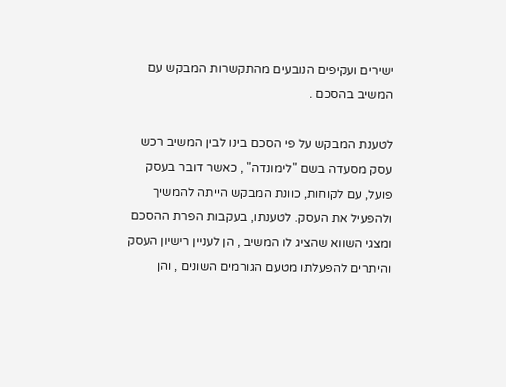ישירים ועקיפים הנובעים מהתקשרות המבקש עם המשיב בהסכם .

לטענת המבקש על פי הסכם בינו לבין המשיב רכש עסק מסעדה בשם "לימונדה" , כאשר דובר בעסק פועל, עם לקוחות, כוונת המבקש הייתה להמשיך ולהפעיל את העסק. לטענתו, בעקבות הפרת ההסכם ומצגי השווא שהציג לו המשיב , הן לעניין רישיון העסק והיתרים להפעלתו מטעם הגורמים השונים , והן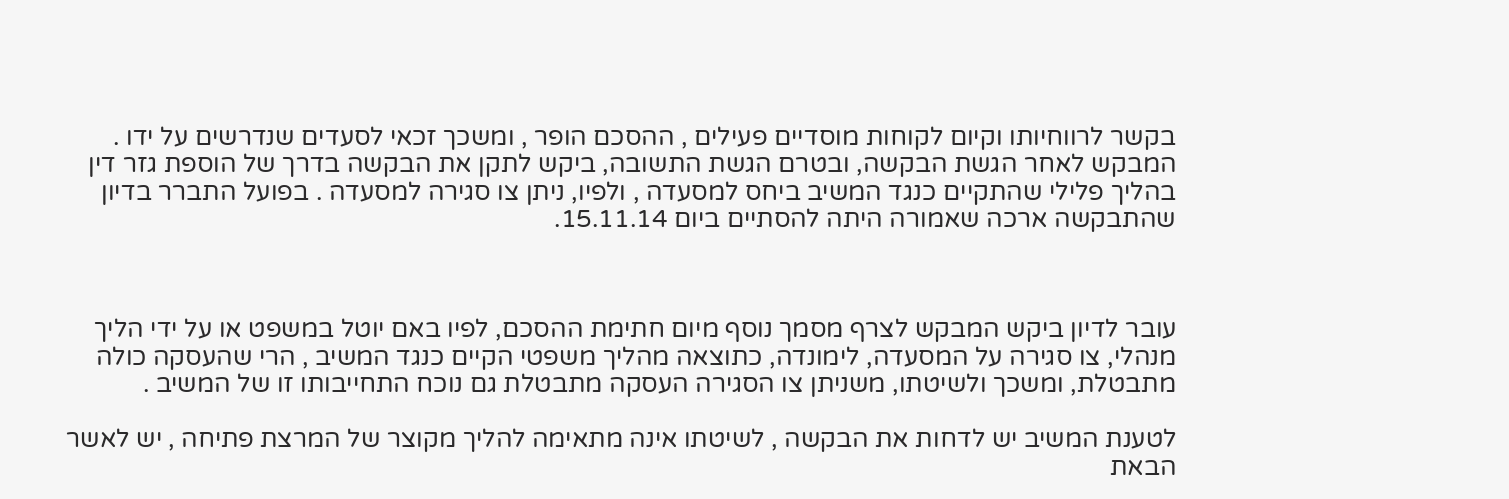בקשר לרווחיותו וקיום לקוחות מוסדיים פעילים , ההסכם הופר , ומשכך זכאי לסעדים שנדרשים על ידו . המבקש לאחר הגשת הבקשה, ובטרם הגשת התשובה, ביקש לתקן את הבקשה בדרך של הוספת גזר דין בהליך פלילי שהתקיים כנגד המשיב ביחס למסעדה , ולפיו, ניתן צו סגירה למסעדה . בפועל התברר בדיון שהתבקשה ארכה שאמורה היתה להסתיים ביום 15.11.14.



עובר לדיון ביקש המבקש לצרף מסמך נוסף מיום חתימת ההסכם, לפיו באם יוטל במשפט או על ידי הליך מנהלי, צו סגירה על המסעדה, לימונדה, כתוצאה מהליך משפטי הקיים כנגד המשיב , הרי שהעסקה כולה מתבטלת, ומשכך ולשיטתו, משניתן צו הסגירה העסקה מתבטלת גם נוכח התחייבותו זו של המשיב .

לטענת המשיב יש לדחות את הבקשה , לשיטתו אינה מתאימה להליך מקוצר של המרצת פתיחה , יש לאשר הבאת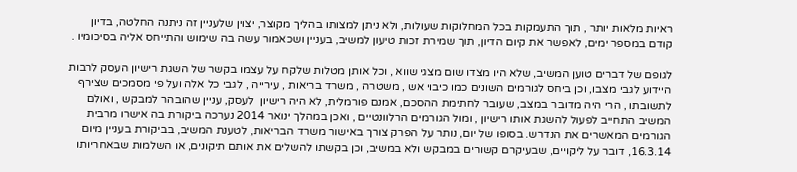ראיות מלאות יותר , תוך התעמקות בכל המחלוקות שעולות, ולא ניתן למצותו בהליך מקוצר, יצוין שלעניין זה ניתנה החלטה, בדיון קודם במספר ימים, לאפשר את קיום הדיון, תוך שמירת זכות טיעון למשיב, בעניין ושכאמור עשה בה שימוש והתייחס אליה בסיכומיו .

לגופם של דברים טוען המשיב, שלא היו מצדו שום מצגי שווא , וכל אותן מטלות שלקח על עצמו בקשר של השגת רישיון העסק לרבות היידוע לגבי מצבו, וכן ביחס לגורמים השונים כמו כיבוי אש , משטרה , משרד בריאות , עירייה , לגבי כל אלה ועל פי מסמכים שצירף לתשובתו , הרי היה מדובר במצב, שעובר לחתימת ההסכם, אמנם פורמלית, לא היה רישיון  לעסק, עניין שהובהר למבקש , ואולם המשיב התחייב לפעול להשגת אותו רישיון , ומול הגורמים הרלוונטיים , ואכן במהלך ינואר 2014 נערכה ביקורת בה אישרו מרבית הגורמים המאשרים את הנדרש. בסופו של יום, נותר על הפרק צורך באישור משרד הבריאות, לטענת המשיב, בביקורת בעניין מיום 16.3.14, דובר על ליקויים, שבעיקרם קשורים במבקש ולא במשיב, וכן בקשתו להשלים את אותם תיקונים, או השלמות שבאחריותו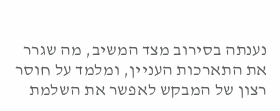נענתה בסירוב מצד המשיב, מה שגרר את התארכות העניין, ומלמד על חוסר רצון של המבקש לאפשר את השלמת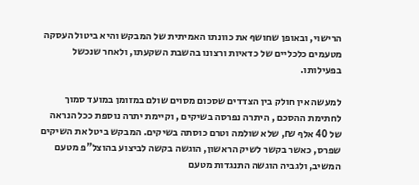הרישוי, ובאופן שחושף את כוונתו האמיתית של המבקש והיא ביטול העסקה מטעמים כלכליים של כדאיות ורצונו בהשבת השקעתו, ולאחר שנכשל בפעילותו.

למעשה אין חולק בין הצדדים שסכום מסוים שולם במזומן במועד סמוך לחתימת ההסכם , היתרה נפרסה בשיקים , וקיימת יתרה נוספת ככל הנראה של 40 אלף ₪, שלא שולמה וטרם כוסתה בשיקים. המבקש ביטל את השיקים שפרס, כאשר בקשר לשיק הראשון, הוגשה בקשה לביצוע בהוצל"פ מטעם המשיב, ולגביה הוגשה התנגדות מטעם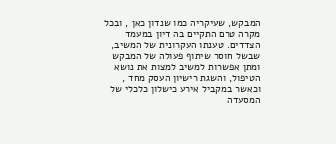המבקש, שעיקריה כמו שנדון כאן , ובכל מקרה טרם התקיים בה דיון במעמד הצדדים. טענתו העקרונית של המשיב, שבשל חוסר שיתוף פעולה של המבקש ומתן אפשרות למשיב למצות את נושא הטיפול, והשגת רישיון העסק מחד , וכאשר במקביל אירע כישלון כלכלי של המסעדה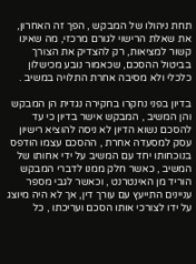תחת ניהולו של המבקש , הפך זה האחרון, את שאלת הרישוי לגורם מרכזי, מה שאינו קשור למציאות, רק להצדיק את הצורך בביטול ההסכם, שכאמור נובע מכישלון כלכלי ולא מסיבה אחרת התלויה במשיב .

בדיון בפני נחקרו בחקירה נגדית הן המבקש והן המשיב , המבקש אישר בדיון כי עד להסכם נשוא הדיון לא ניסה להוציא רישיון עסק למסעדה אחרת , ההסכם עצמו הודפס בנוכחותו יחד עם המשיב על ידי אחותו של המשיב , כאשר חלק ממנו לדברי המבקש הוריד מן האינטרנט , וכאשר לגבי מספר עניינים התייעץ עם עורך דין, אך לא היה מיוצג על ידו לצורכי אותו הסכם ועריכתו , כל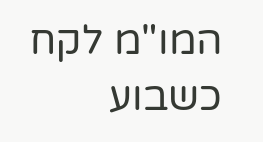המו"מ לקח כשבוע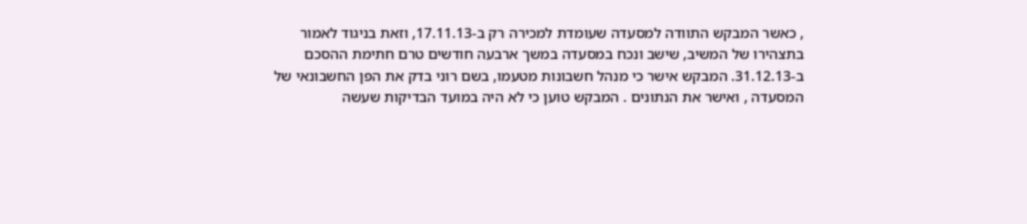, כאשר המבקש התוודה למסעדה שעומדת למכירה רק ב-17.11.13, וזאת בניגוד לאמור בתצהירו של המשיב, שישב ונכח במסעדה במשך ארבעה חודשים טרם חתימת ההסכם ב-31.12.13. המבקש אישר כי מנהל חשבונות מטעמו, בשם רוני בדק את הפן החשבונאי של המסעדה , ואישר את הנתונים . המבקש טוען כי לא היה במועד הבדיקות שעשה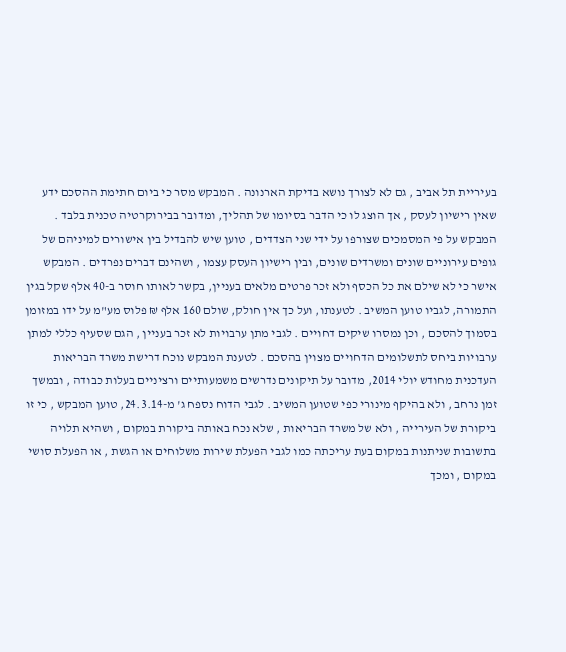בעיריית תל אביב , גם לא לצורך נושא בדיקת הארנונה . המבקש מסר כי ביום חתימת ההסכם ידע שאין רישיון לעסק , אך הוצג לו כי הדבר בסיומו של תהליך, ומדובר בבירוקרטיה טכנית בלבד . המבקש על פי המסמכים שצורפו על ידי שני הצדדים , טוען שיש להבדיל בין אישורים למיניהם של גופים עירוניים שונים ומשרדים שונים, ובין רישיון העסק עצמו , ושהינם דברים נפרדים . המבקש אישר כי לא שילם את כל הכסף ולא זכר פרטים מלאים בעניין, בקשר לאותו חוסר ב-40 אלף שקל בגין התמורה, לגביו טוען המשיב . לטענתו, ועל כך אין חולק, שולם 160 אלף ₪ פלוס מע"מ על ידו במזומן בסמוך להסכם , וכן נמסרו שיקים דחויים . לגבי מתן ערבויות לא זכר בעניין , הגם שסעיף כללי למתן ערבויות ביחס לתשלומים הדחויים מצוין בהסכם . לטענת המבקש נוכח דרישת משרד הבריאות העדכנית מחודש יולי 2014, מדובר על תיקונים נדרשים משמעותיים ורציניים בעלות כבודה , ובמשך זמן נרחב , ולא בהיקף מינורי כפי שטוען המשיב . לגבי הדוח נספח ג' מ-24.3.14, טוען המבקש , כי זו ביקורת של העירייה , ולא של משרד הבריאות , שלא נכח באותה ביקורת במקום , ושהיא תלויה בתשובות שניתנות במקום בעת עריכתה כמו לגבי הפעלת שירות משלוחים או הגשת , או הפעלת סושי במקום , ומכך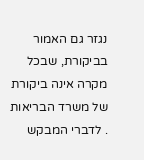נגזר גם האמור בביקורת, שבכל מקרה אינה ביקורת של משרד הבריאות . לדברי המבקש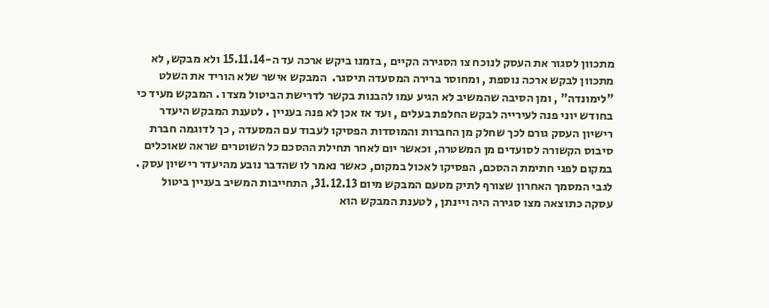מתכוון לסגור את העסק לנוכח צו הסגירה הקיים , בזמנו ביקש ארכה עד ה-15.11.14 ולא מבקש, לא מתכוון לבקש ארכה נוספת , ומחוסר ברירה המסעדה תיסגר.  המבקש אישר שלא הוריד את השלט "לימונדה" , ומן הסיבה שהמשיב לא הגיע עמו להבנות בקשר לדרישת הביטול מצדו . המבקש מעיד כי בחודש יוני פנה לעירייה לבקש החלפת בעלים , ועד אז אכן לא פנה בעניין . לטענת המבקש היעדר רישיון העסק גורם לכך שחלק מן החברות והמוסדות הפסיקו לעבוד עם המסעדה , כך לדוגמה חברת סיבוס הקשורה לסועדים מן המשטרה, וכאשר יום לאחר תחילת ההסכם כל השוטרים שראה שאוכלים במקום לפני חתימת ההסכם, הפסיקו לאכול במקום, כאשר נאמר לו שהדבר נובע מהיעדר רישיון עסק . לגבי המסמך האחרון שצורף לתיק מטעם המבקש מיום 31.12.13, התחייבות המשיב בעניין ביטול עסקה כתוצאה מצו סגירה היה ויינתן , לטענת המבקש הוא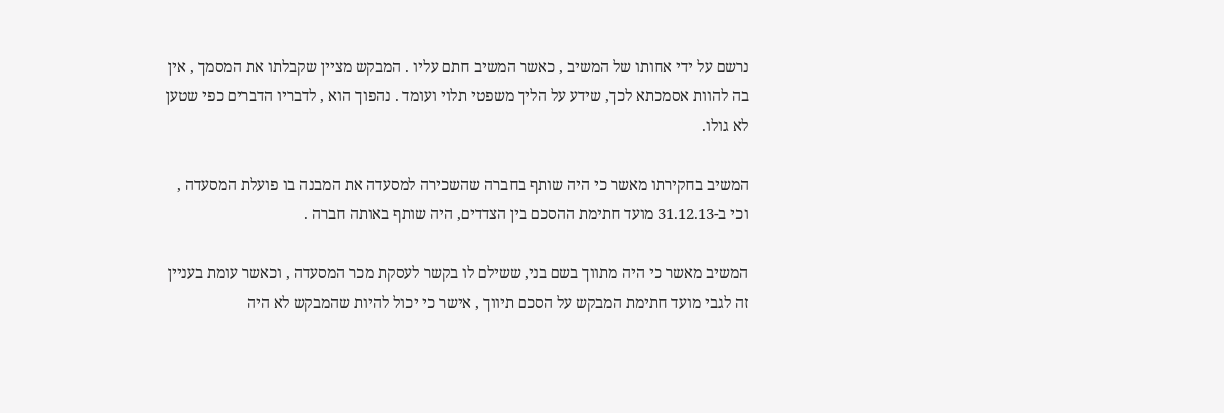נרשם על ידי אחותו של המשיב , כאשר המשיב חתם עליו . המבקש מציין שקבלתו את המסמך , אין בה להוות אסמכתא לכך, שידע על הליך משפטי תלוי ועומד . נהפוך הוא , לדבריו הדברים כפי שטען לא גולו.

המשיב בחקירתו מאשר כי היה שותף בחברה שהשכירה למסעדה את המבנה בו פועלת המסעדה , וכי ב-31.12.13 מועד חתימת ההסכם בין הצדדים, היה שותף באותה חברה .

המשיב מאשר כי היה מתווך בשם בני, ששילם לו בקשר לעסקת מכר המסעדה , וכאשר עומת בעניין זה לגבי מועד חתימת המבקש על הסכם תיווך , אישר כי יכול להיות שהמבקש לא היה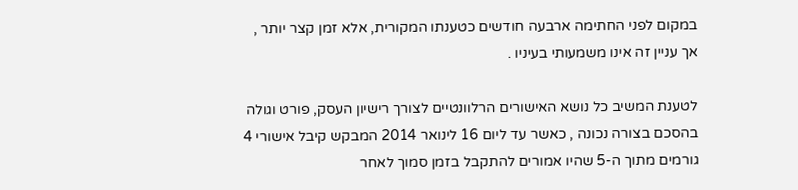במקום לפני החתימה ארבעה חודשים כטענתו המקורית, אלא זמן קצר יותר , אך עניין זה אינו משמעותי בעיניו .

לטענת המשיב כל נושא האישורים הרלוונטיים לצורך רישיון העסק, פורט וגולה בהסכם בצורה נכונה , כאשר עד ליום 16 לינואר 2014 המבקש קיבל אישורי 4 גורמים מתוך ה-5 שהיו אמורים להתקבל בזמן סמוך לאחר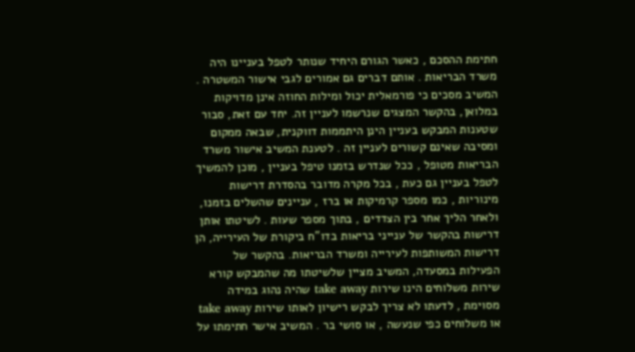חתימת ההסכם , כאשר הגורם היחיד שנותר לטפל בעניינו היה משרד הבריאות . אותם דברים גם אמורים לגבי אישור המשטרה . המשיב מסכים כי פורמאלית יכול ומילות החוזה אינן מדויקות במלואן, בהקשר המצגים שנרשמו לעניין זה. יחד עם זאת, סבור שטענות המבקש בעניין הינן היתממות דווקנית, שבאה ממקום ומסיבה שאינם קשורים לעניין זה . לטענת המשיב אישור משרד הבריאות מטופל , ככל שנדרש בזמנו טיפל בעניין , מוכן להמשיך לטפל בעניין גם כעת , בכל מקרה מדובר בהסדרת דרישות מינוריות , כמו מספר קרמיקות או ברז , עניינים שהשלים בזמנו, ולאחר הליך אחר בין הצדדים , בתוך מספר שעות . לשיטתו אותן דרישות בהקשר של ענייני בריאות בדו"ח ביקורת של העירייה, הן דרישות המשותפות לעירייה ומשרד הבריאות. בהקשר של הפעילות במסעדה, המשיב מציין שלשיטתו מה שהמבקש קורא שירות משלוחים הינו שירות take away שהיה נהוג במידה מסוימת , לדעתו לא צריך לבקש רישיון לאותו שירות take away או משלוחים כפי שנעשה , או סושי בר . המשיב אישר חתימתו על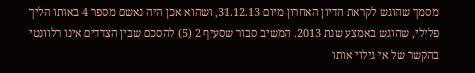מסמך שהוגש לקראת הדיון האחרון מיום 31.12.13, ושהוא אכן היה נאשם מספר 4 באותו הליך פלילי, שהוגש באמצע שנת 2013. המשיב סבור שסעיף 2 (5) להסכם שבין הצדדים אינו רלוונטי בהקשר של אי גילוי אותו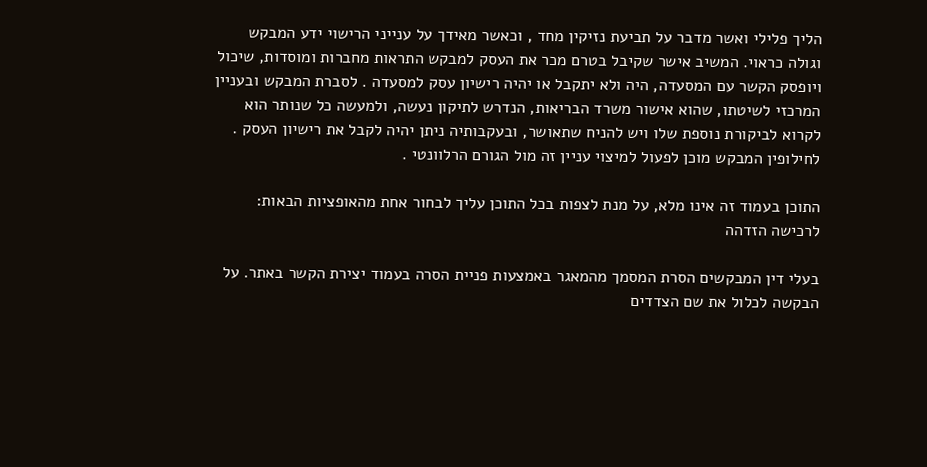הליך פלילי ואשר מדבר על תביעת נזיקין מחד , וכאשר מאידך על ענייני הרישוי ידע המבקש וגולה כראוי. המשיב אישר שקיבל בטרם מכר את העסק למבקש התראות מחברות ומוסדות, שיכול ויופסק הקשר עם המסעדה, היה ולא יתקבל או יהיה רישיון עסק למסעדה . לסברת המבקש ובעניין המרכזי לשיטתו, שהוא אישור משרד הבריאות, הנדרש לתיקון נעשה, ולמעשה כל שנותר הוא לקרוא לביקורת נוספת שלו ויש להניח שתאושר, ובעקבותיה ניתן יהיה לקבל את רישיון העסק . לחילופין המבקש מוכן לפעול למיצוי עניין זה מול הגורם הרלוונטי .

התוכן בעמוד זה אינו מלא, על מנת לצפות בכל התוכן עליך לבחור אחת מהאופציות הבאות:
לרכישה הזדהה

בעלי דין המבקשים הסרת המסמך מהמאגר באמצעות פניית הסרה בעמוד יצירת הקשר באתר. על הבקשה לכלול את שם הצדדים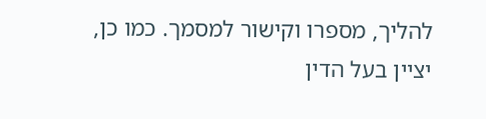להליך, מספרו וקישור למסמך. כמו כן, יציין בעל הדין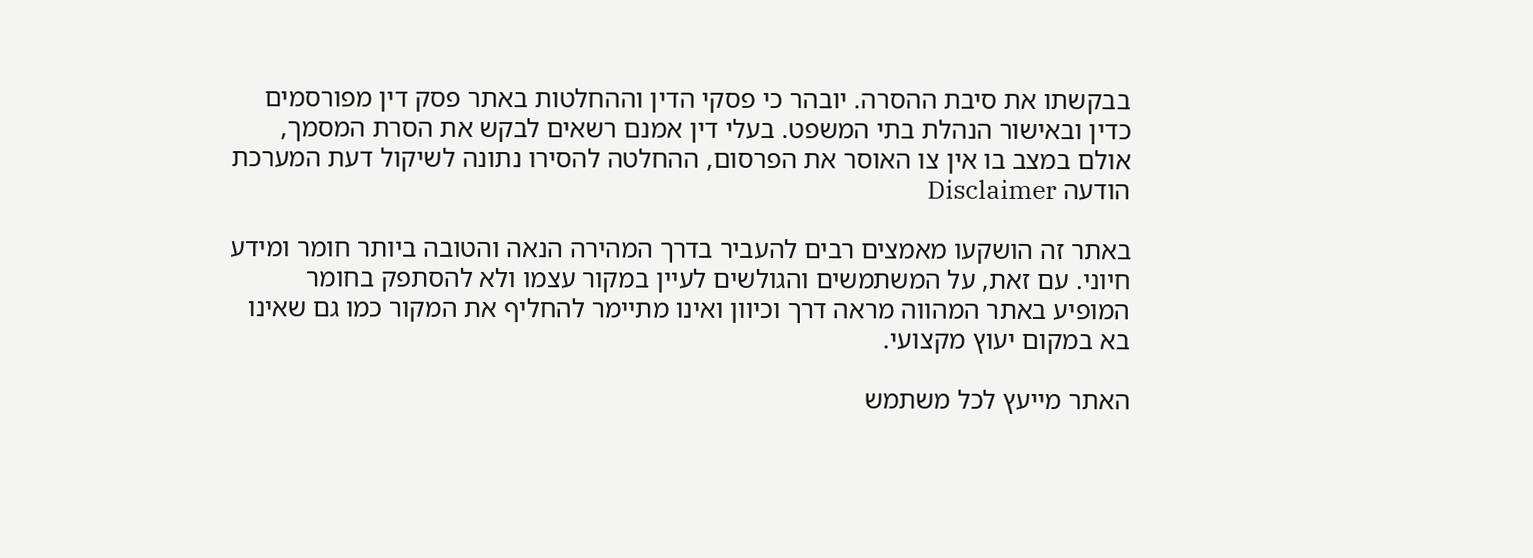בבקשתו את סיבת ההסרה. יובהר כי פסקי הדין וההחלטות באתר פסק דין מפורסמים כדין ובאישור הנהלת בתי המשפט. בעלי דין אמנם רשאים לבקש את הסרת המסמך, אולם במצב בו אין צו האוסר את הפרסום, ההחלטה להסירו נתונה לשיקול דעת המערכת
הודעה Disclaimer

באתר זה הושקעו מאמצים רבים להעביר בדרך המהירה הנאה והטובה ביותר חומר ומידע חיוני. עם זאת, על המשתמשים והגולשים לעיין במקור עצמו ולא להסתפק בחומר המופיע באתר המהווה מראה דרך וכיוון ואינו מתיימר להחליף את המקור כמו גם שאינו בא במקום יעוץ מקצועי.

האתר מייעץ לכל משתמש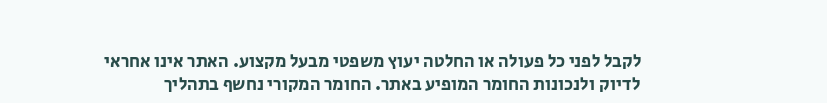לקבל לפני כל פעולה או החלטה יעוץ משפטי מבעל מקצוע. האתר אינו אחראי לדיוק ולנכונות החומר המופיע באתר. החומר המקורי נחשף בתהליך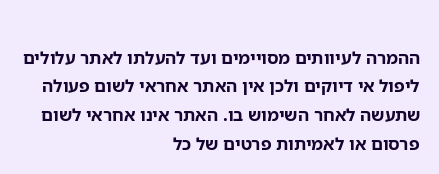ההמרה לעיוותים מסויימים ועד להעלתו לאתר עלולים ליפול אי דיוקים ולכן אין האתר אחראי לשום פעולה שתעשה לאחר השימוש בו. האתר אינו אחראי לשום פרסום או לאמיתות פרטים של כל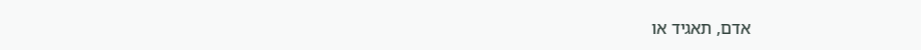אדם, תאגיד או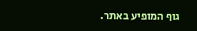גוף המופיע באתר.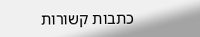כתבות קשורות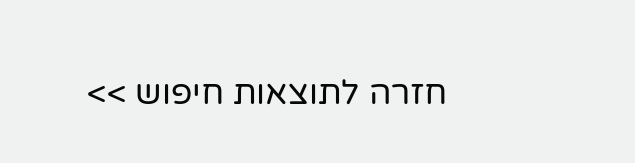חזרה לתוצאות חיפוש >>